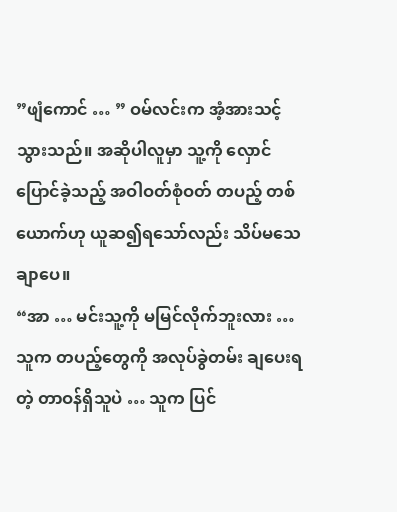”ဖျံကောင် … ” ဝမ်လင်းက အံ့အားသင့် သွားသည်။ အဆိုပါလူမှာ သူ့ကို လှောင်ပြောင်ခဲ့သည့် အဝါဝတ်စုံဝတ် တပည့် တစ်ယောက်ဟု ယူဆ၍ရသော်လည်း သိပ်မသေချာပေ။
“အာ … မင်းသူ့ကို မမြင်လိုက်ဘူးလား … သူက တပည့်တွေကို အလုပ်ခွဲတမ်း ချပေးရတဲ့ တာဝန်ရှိသူပဲ … သူက ပြင်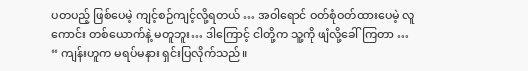ပတပည့် ဖြစ်ပေမဲ့ ကျင့်စဉ်ကျင့်လို့ရတယ် … အဝါရောင် ဝတ်စုံဝတ်ထားပေမဲ့ လူကောင်း တစ်ယောက်နဲ့ မတူဘူး… ဒါကြောင့် ငါတို့က သူ့ကို ဖျံလို့ခေါ်ကြတာ … “ ကျန်းဟူက မရပ်မနား ရှင်းပြလိုက်သည်။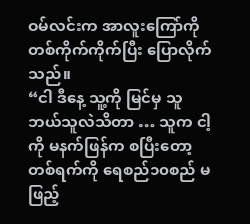ဝမ်လင်းက အာလူးကြော်ကို တစ်ကိုက်ကိုက်ပြီး ပြောလိုက်သည်။
“ငါ ဒီနေ့ သူ့ကို မြင်မှ သူဘယ်သူလဲသိတာ … သူက ငါ့ကို မနက်ဖြန်က စပြီးတော့ တစ်ရက်ကို ရေစည်၁၀စည် မဖြည့်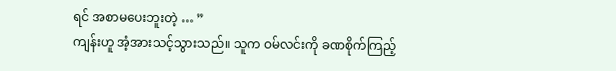ရင် အစာမပေးဘူးတဲ့ … ”
ကျန်းဟူ အံ့အားသင့်သွားသည်။ သူက ဝမ်လင်းကို ခဏစိုက်ကြည့်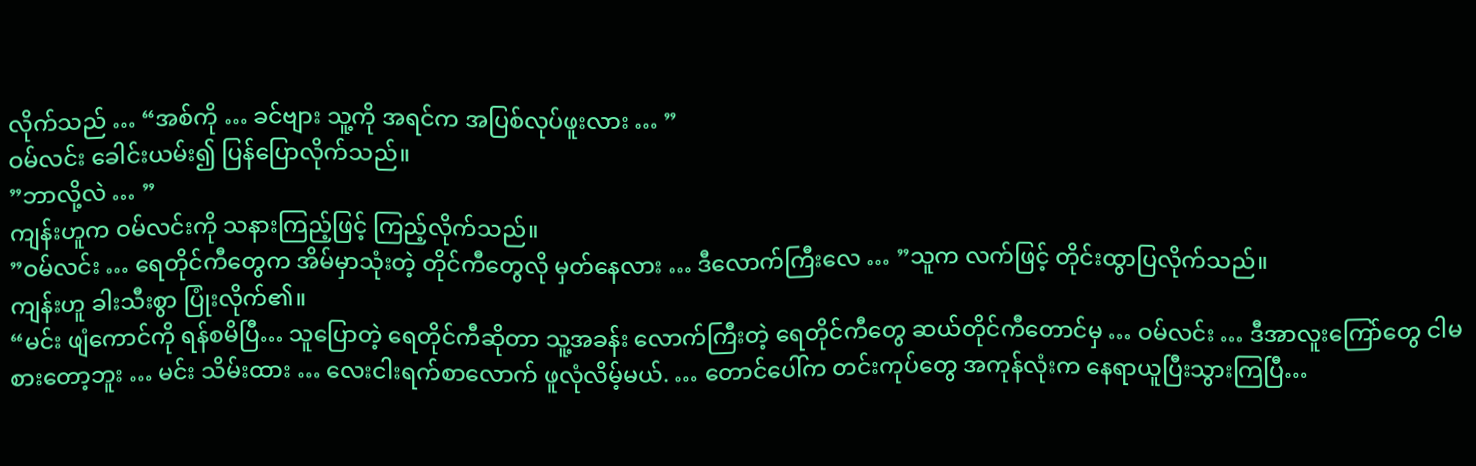လိုက်သည် … “အစ်ကို … ခင်ဗျား သူ့ကို အရင်က အပြစ်လုပ်ဖူးလား … ”
ဝမ်လင်း ခေါင်းယမ်း၍ ပြန်ပြောလိုက်သည်။
”ဘာလို့လဲ … ”
ကျန်းဟူက ဝမ်လင်းကို သနားကြည့်ဖြင့် ကြည့်လိုက်သည်။
”ဝမ်လင်း … ရေတိုင်ကီတွေက အိမ်မှာသုံးတဲ့ တိုင်ကီတွေလို မှတ်နေလား … ဒီလောက်ကြီးလေ … ”သူက လက်ဖြင့် တိုင်းထွာပြလိုက်သည်။
ကျန်းဟူ ခါးသီးစွာ ပြုံးလိုက်၏။
“မင်း ဖျံကောင်ကို ရန်စမိပြီ… သူပြောတဲ့ ရေတိုင်ကီဆိုတာ သူ့အခန်း လောက်ကြီးတဲ့ ရေတိုင်ကီတွေ ဆယ်တိုင်ကီတောင်မှ … ဝမ်လင်း … ဒီအာလူးကြော်တွေ ငါမစားတော့ဘူး … မင်း သိမ်းထား … လေးငါးရက်စာလောက် ဖူလုံလိမ့်မယ်. … တောင်ပေါ်က တင်းကုပ်တွေ အကုန်လုံးက နေရာယူပြီးသွားကြပြီ…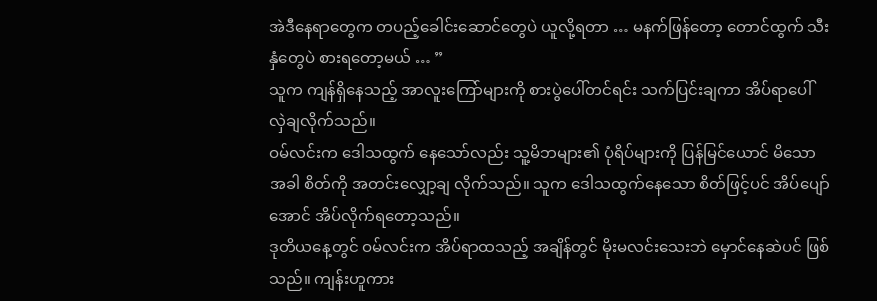အဲဒီနေရာတွေက တပည့်ခေါင်းဆောင်တွေပဲ ယူလို့ရတာ … မနက်ဖြန်တော့ တောင်ထွက် သီးနှံတွေပဲ စားရတော့မယ် … ”
သူက ကျန်ရှိနေသည့် အာလူးကြော်များကို စားပွဲပေါ်တင်ရင်း သက်ပြင်းချကာ အိပ်ရာပေါ် လှဲချလိုက်သည်။
ဝမ်လင်းက ဒေါသထွက် နေသော်လည်း သူ့မိဘများ၏ ပုံရိပ်များကို ပြန်မြင်ယောင် မိသောအခါ စိတ်ကို အတင်းလျှော့ချ လိုက်သည်။ သူက ဒေါသထွက်နေသော စိတ်ဖြင့်ပင် အိပ်ပျော်အောင် အိပ်လိုက်ရတော့သည်။
ဒုတိယနေ့တွင် ဝမ်လင်းက အိပ်ရာထသည့် အချိန်တွင် မိုးမလင်းသေးဘဲ မှောင်နေဆဲပင် ဖြစ်သည်။ ကျန်းဟူကား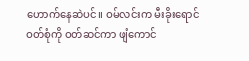ဟောက်နေဆဲပင်။ ဝမ်လင်းက မီးခိုးရောင် ဝတ်စုံကို ဝတ်ဆင်ကာ ဖျံကောင်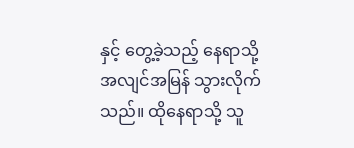နှင့် တွေ့ခဲ့သည့် နေရာသို့ အလျင်အမြန် သွားလိုက်သည်။ ထိုနေရာသို့ သူ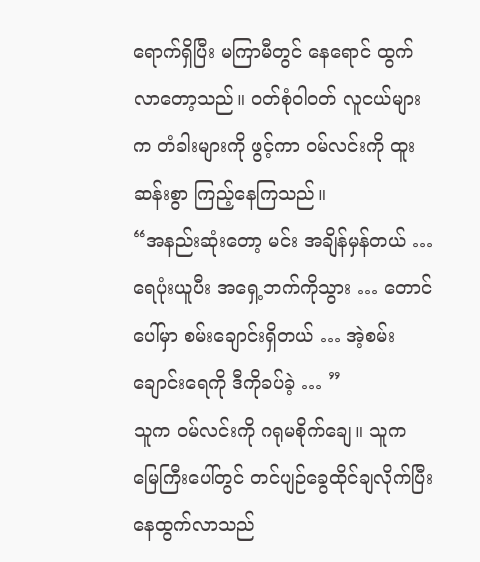ရောက်ရှိပြီး မကြာမီတွင် နေရောင် ထွက်လာတော့သည်။ ဝတ်စုံဝါဝတ် လူငယ်များက တံခါးများကို ဖွင့်ကာ ဝမ်လင်းကို ထူးဆန်းစွာ ကြည့်နေကြသည်။
“အနည်းဆုံးတော့ မင်း အချိန်မှန်တယ် … ရေပုံးယူပီး အရှေ့ဘက်ကိုသွား … တောင်ပေါ်မှာ စမ်းချောင်းရှိတယ် … အဲ့စမ်းချောင်းရေကို ဒီကိုခပ်ခဲ့ … ”
သူက ဝမ်လင်းကို ဂရုမစိုက်ချေ။ သူက မြေကြီးပေါ်တွင် တင်ပျဉ်ခွေထိုင်ချလိုက်ပြီး နေထွက်လာသည်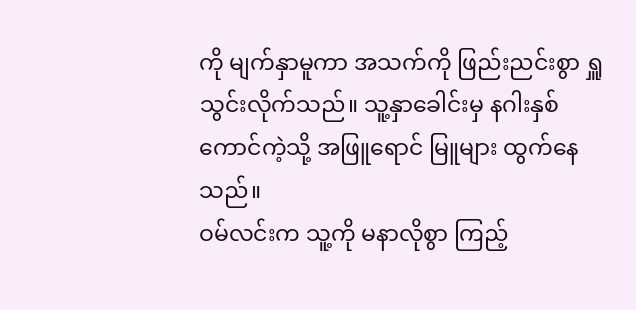ကို မျက်နှာမူကာ အသက်ကို ဖြည်းညင်းစွာ ရှူသွင်းလိုက်သည်။ သူ့နှာခေါင်းမှ နဂါးနှစ်ကောင်ကဲ့သို့ အဖြူရောင် မြူများ ထွက်နေသည်။
ဝမ်လင်းက သူ့ကို မနာလိုစွာ ကြည့်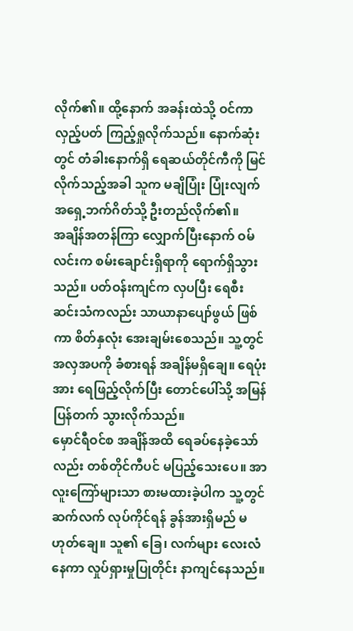လိုက်၏။ ထို့နောက် အခန်းထဲသို့ ဝင်ကာ လှည့်ပတ် ကြည့်ရှုလိုက်သည်။ နောက်ဆုံးတွင် တံခါးနောက်ရှိ ရေဆယ်တိုင်ကီကို မြင်လိုက်သည့်အခါ သူက မချိပြုံး ပြုံးလျက် အရှေ့ဘက်ဂိတ်သို့ ဦးတည်လိုက်၏။
အချိန်အတန်ကြာ လျှောက်ပြီးနောက် ဝမ်လင်းက စမ်းချောင်းရှိရာကို ရောက်ရှိသွားသည်။ ပတ်ဝန်းကျင်က လှပပြီး ရေစီးဆင်းသံကလည်း သာယာနာပျော်ဖွယ် ဖြစ်ကာ စိတ်နှလုံး အေးချမ်းစေသည်။ သူ့တွင် အလှအပကို ခံစားရန် အချိန်မရှိချေ။ ရေပုံးအား ရေဖြည့်လိုက်ပြီး တောင်ပေါ်သို့ အမြန်ပြန်တက် သွားလိုက်သည်။
မှောင်ရီဝင်စ အချိန်အထိ ရေခပ်နေခဲ့သော်လည်း တစ်တိုင်ကီပင် မပြည့်သေးပေ။ အာလူးကြော်များသာ စားမထားခဲ့ပါက သူ့တွင် ဆက်လက် လုပ်ကိုင်ရန် ခွန်အားရှိမည် မဟုတ်ချေ။ သူ၏ ခြေ၊ လက်များ လေးလံနေကာ လှုပ်ရှားမှုပြုတိုင်း နာကျင်နေသည်။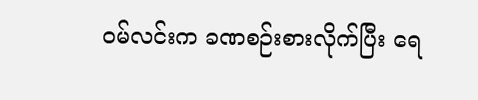ဝမ်လင်းက ခဏစဉ်းစားလိုက်ပြီး ရေ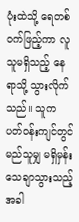ပုံးထဲသို့ ရေတစ်ဝက်ဖြည့်ကာ လူသူမရှိသည့် နေရာသို့ သွားလိုက်သည်။ သူက ပတ်ဝန်းကျင်တွင် မည်သူမျှ မရှိမှန်း သေချာသွားသည့်အခါ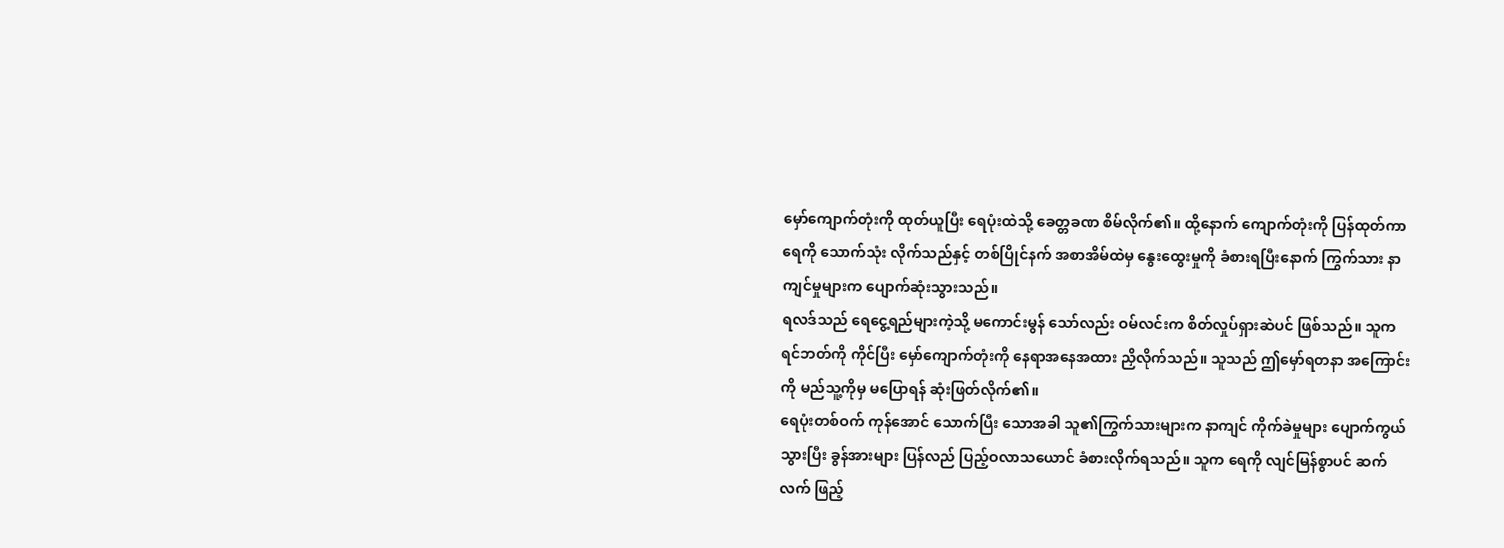မှော်ကျောက်တုံးကို ထုတ်ယူပြီး ရေပုံးထဲသို့ ခေတ္တခဏ စိမ်လိုက်၏။ ထို့နောက် ကျောက်တုံးကို ပြန်ထုတ်ကာ ရေကို သောက်သုံး လိုက်သည်နှင့် တစ်ပြိုင်နက် အစာအိမ်ထဲမှ နွေးထွေးမှုကို ခံစားရပြီးနောက် ကြွက်သား နာကျင်မှုများက ပျောက်ဆုံးသွားသည်။
ရလဒ်သည် ရေငွေ့ရည်များကဲ့သို့ မကောင်းမွန် သော်လည်း ဝမ်လင်းက စိတ်လှုပ်ရှားဆဲပင် ဖြစ်သည်။ သူက ရင်ဘတ်ကို ကိုင်ပြီး မှော်ကျောက်တုံးကို နေရာအနေအထား ညှိလိုက်သည်။ သူသည် ဤမှော်ရတနာ အကြောင်းကို မည်သူ့ကိုမှ မပြောရန် ဆုံးဖြတ်လိုက်၏။
ရေပုံးတစ်ဝက် ကုန်အောင် သောက်ပြီး သောအခါ သူ၏ကြွက်သားများက နာကျင် ကိုက်ခဲမှုများ ပျောက်ကွယ်သွားပြီး ခွန်အားများ ပြန်လည် ပြည့်ဝလာသယောင် ခံစားလိုက်ရသည်။ သူက ရေကို လျင်မြန်စွာပင် ဆက်လက် ဖြည့်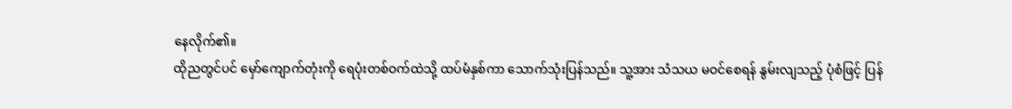နေလိုက်၏။
ထိုညတွင်ပင် မှော်ကျောက်တုံးကို ရေပုံးတစ်ဝက်ထဲသို့ ထပ်မံနှစ်ကာ သောက်သုံးပြန်သည်။ သူ့အား သံသယ မဝင်စေရန် နွမ်းလျသည့် ပုံစံဖြင့် ပြန်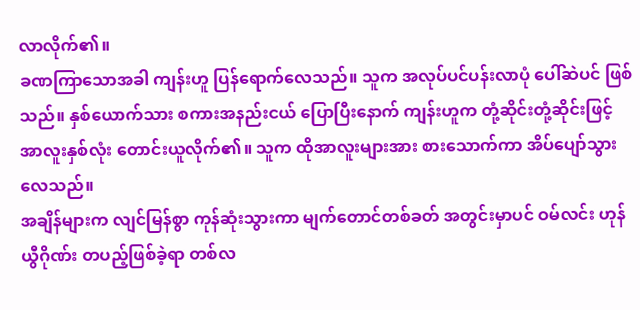လာလိုက်၏။
ခဏကြာသောအခါ ကျန်းဟူ ပြန်ရောက်လေသည်။ သူက အလုပ်ပင်ပန်းလာပုံ ပေါ်ဆဲပင် ဖြစ်သည်။ နှစ်ယောက်သား စကားအနည်းငယ် ပြောပြီးနောက် ကျန်းဟူက တုံ့ဆိုင်းတုံ့ဆိုင်းဖြင့် အာလူးနှစ်လုံး တောင်းယူလိုက်၏။ သူက ထိုအာလူးများအား စားသောက်ကာ အိပ်ပျော်သွားလေသည်။
အချိန်များက လျင်မြန်စွာ ကုန်ဆုံးသွားကာ မျက်တောင်တစ်ခတ် အတွင်းမှာပင် ဝမ်လင်း ဟုန်ယွီဂိုဏ်း တပည့်ဖြစ်ခဲ့ရာ တစ်လ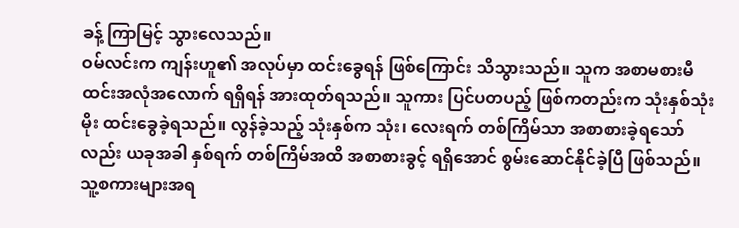ခန့် ကြာမြင့် သွားလေသည်။
ဝမ်လင်းက ကျန်းဟူ၏ အလုပ်မှာ ထင်းခွေရန် ဖြစ်ကြောင်း သိသွားသည်။ သူက အစာမစားမီ ထင်းအလုံအလောက် ရရှိရန် အားထုတ်ရသည်။ သူကား ပြင်ပတပည့် ဖြစ်ကတည်းက သုံးနှစ်သုံးမိုး ထင်းခွေခဲ့ရသည်။ လွန်ခဲ့သည့် သုံးနှစ်က သုံး၊ လေးရက် တစ်ကြိမ်သာ အစာစားခဲ့ရသော်လည်း ယခုအခါ နှစ်ရက် တစ်ကြိမ်အထိ အစာစားခွင့် ရရှိအောင် စွမ်းဆောင်နိုင်ခဲ့ပြီ ဖြစ်သည်။
သူ့စကားများအရ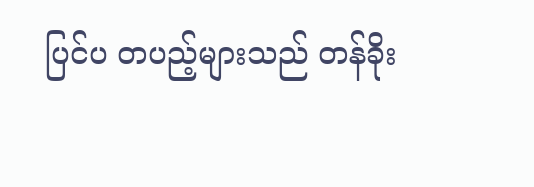ပြင်ပ တပည့်များသည် တန်ခိုး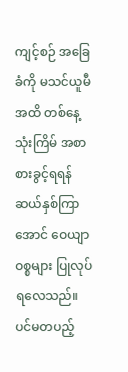ကျင့်စဉ် အခြေခံကို မသင်ယူမီအထိ တစ်နေ့သုံးကြိမ် အစာစားခွင့်ရရန် ဆယ်နှစ်ကြာအောင် ဝေယျာဝစ္စများ ပြုလုပ်ရလေသည်။
ပင်မတပည့်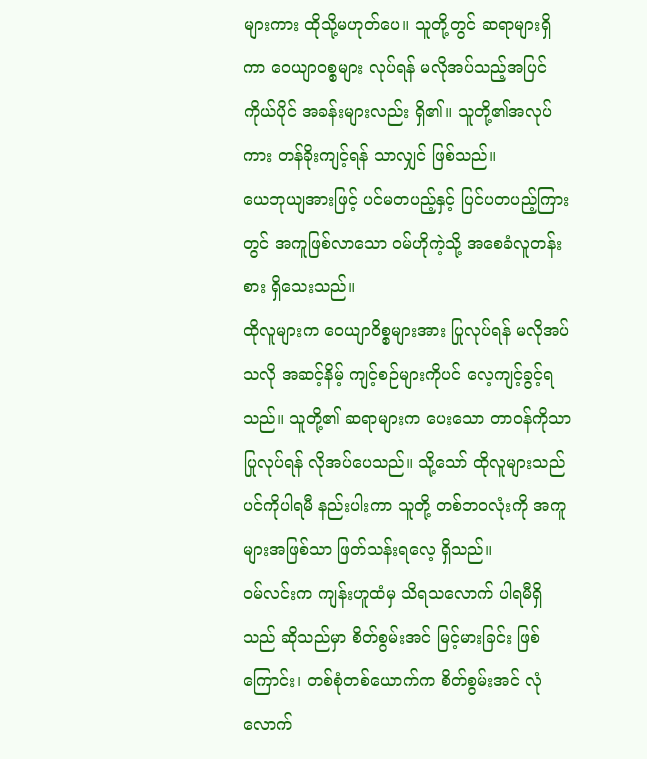များကား ထိုသို့မဟုတ်ပေ။ သူတို့တွင် ဆရာများရှိကာ ဝေယျာဝစ္စများ လုပ်ရန် မလိုအပ်သည့်အပြင် ကိုယ်ပိုင် အခန်းများလည်း ရှိ၏။ သူတို့၏အလုပ်ကား တန်ခိုးကျင့်ရန် သာလျှင် ဖြစ်သည်။
ယေဘုယျအားဖြင့် ပင်မတပည့်နှင့် ပြင်ပတပည့်ကြားတွင် အကူဖြစ်လာသော ဝမ်ဟိုကဲ့သို့ အစေခံလူတန်းစား ရှိသေးသည်။
ထိုလူများက ဝေယျာဝိစ္စများအား ပြုလုပ်ရန် မလိုအပ်သလို အဆင့်နိမ့် ကျင့်စဉ်များကိုပင် လေ့ကျင့်ခွင့်ရသည်။ သူတို့၏ ဆရာများက ပေးသော တာဝန်ကိုသာ ပြုလုပ်ရန် လိုအပ်ပေသည်။ သို့သော် ထိုလူများသည် ပင်ကိုပါရမီ နည်းပါးကာ သူတို့ တစ်ဘဝလုံးကို အကူများအဖြစ်သာ ဖြတ်သန်းရလေ့ ရှိသည်။
ဝမ်လင်းက ကျန်းဟူထံမှ သိရသလောက် ပါရမီရှိသည် ဆိုသည်မှာ စိတ်စွမ်းအင် မြင့်မားခြင်း ဖြစ်ကြောင်း၊ တစ်စုံတစ်ယောက်က စိတ်စွမ်းအင် လုံလောက်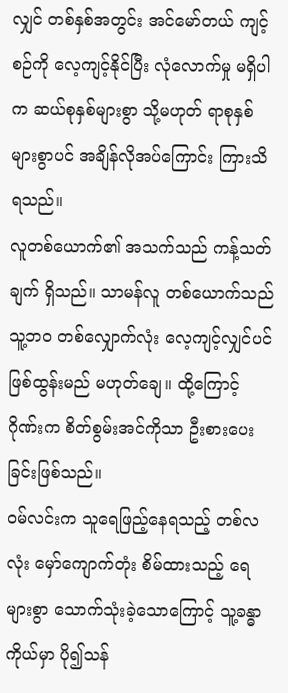လျှင် တစ်နှစ်အတွင်း အင်မော်တယ် ကျင့်စဉ်ကို လေ့ကျင့်နိုင်ပြီး လုံလောက်မှု မရှိပါက ဆယ်စုနှစ်များစွာ သို့မဟုတ် ရာစုနှစ်များစွာပင် အချိန်လိုအပ်ကြောင်း ကြားသိရသည်။
လူတစ်ယောက်၏ အသက်သည် ကန့်သတ်ချက် ရှိသည်။ သာမန်လူ တစ်ယောက်သည် သူ့ဘဝ တစ်လျှောက်လုံး လေ့ကျင့်လျှင်ပင် ဖြစ်ထွန်းမည် မဟုတ်ချေ။ ထို့ကြောင့် ဂိုဏ်းက စိတ်စွမ်းအင်ကိုသာ ဦးစားပေးခြင်းဖြစ်သည်။
ဝမ်လင်းက သူရေဖြည့်နေရသည့် တစ်လလုံး မှော်ကျောက်တုံး စိမ်ထားသည့် ရေများစွာ သောက်သုံးခဲ့သောကြောင့် သူ့ခန္ဓာကိုယ်မှာ ပို၍သန်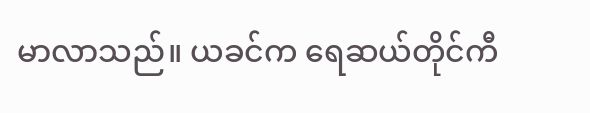မာလာသည်။ ယခင်က ရေဆယ်တိုင်ကီ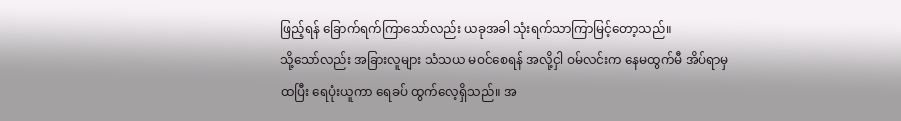ဖြည့်ရန် ခြောက်ရက်ကြာသော်လည်း ယခုအခါ သုံးရက်သာကြာမြင့်တော့သည်။
သို့သော်လည်း အခြားလူများ သံသယ မဝင်စေရန် အလို့ငှါ ဝမ်လင်းက နေမထွက်မီ အိပ်ရာမှထပြီး ရေပုံးယူကာ ရေခပ် ထွက်လေ့ရှိသည်။ အ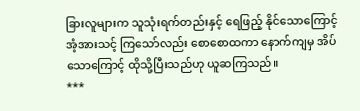ခြားလူများက သူသုံးရက်တည်းနှင့် ရေဖြည့် နိုင်သောကြောင့် အံ့အားသင့် ကြသော်လည်း စောစောထကာ နောက်ကျမှ အိပ်သောကြောင့် ထိုသို့ပြီးသည်ဟု ယူဆကြသည်။
***